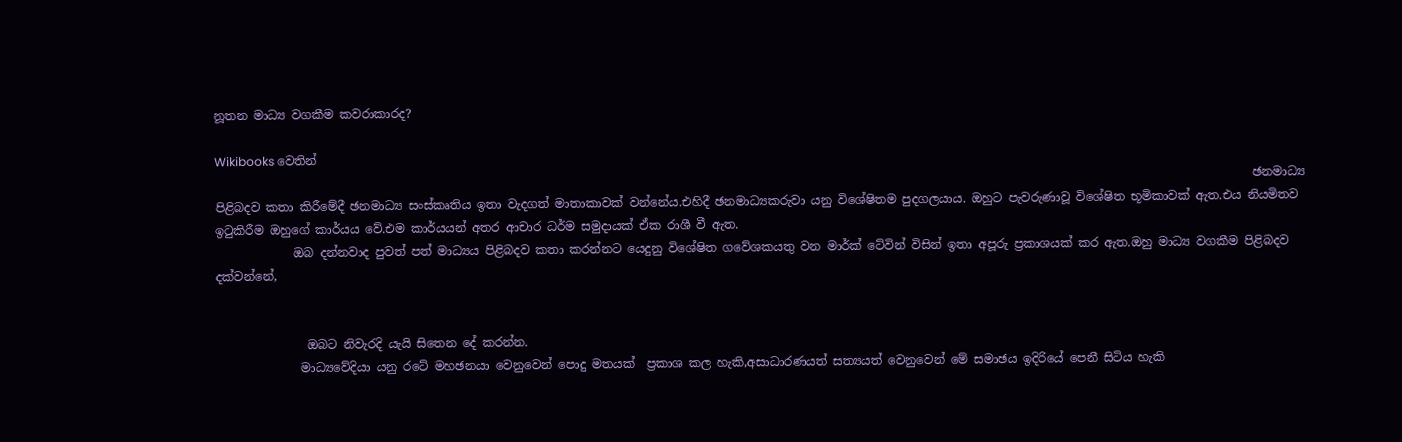නූතන මාධ්‍ය වගකීම කවරාකාරද?

Wikibooks වෙතින්
                                                                                                                                                                             ඡනමාධ්‍ය පිළිබදව කතා කිරීමේදී ඡනමාධ්‍ය සංස්කෘතිය ඉතා වැදගත් මාතාකාවක් වන්නේය.එහිදී ඡනමාධ්‍යකරුවා යනු විශේෂිතම පුදගලයාය. ඔහුට පැවරුණාවූ විශේෂිත භූමිකාවක් ඇත.එය නියමිතව ඉටුකිරීම ඔහුගේ කාර්යය වේ.එම කාර්යයන් අතර ආචාර ධර්ම සමුදායක් ඒක රාශී වී ඇත.
             ඔබ දන්නවාද පුවත් පත් මාධ්‍යය පිළිබදව කතා කරන්නට යෙදුනු වි‍‍ශේෂිත ගවේශකයතු වන මාර්ක් ටේවින් විසින් ඉතා අපූරු ප්‍රකාශයක් කර ඇත.ඔහු මාධ්‍ය වගකීම පිළිබදව දක්වන්නේ,


               ඔබට නිවැරදි යැයි සිතෙන දේ කරන්න.
              මාධ්‍යවේදියා යනු රටේ මහඡනයා වෙනුවෙන් පොදු මතයක්  ප්‍රකාශ කල හැකි,අසාධාරණයත් සත්‍යයත් වෙනුවෙන් මේ සමාඡය ඉදිරියේ පෙනී සිටිය හැකි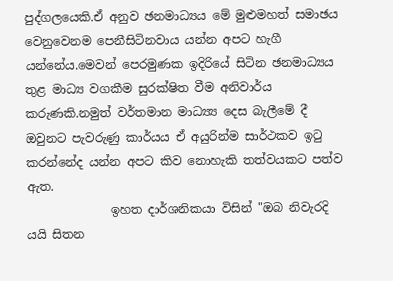පුද්ගලයෙකි.ඒ අනුව ඡනමාධ්‍යය මේ මුළුමහත් සමාඡය වෙනුවෙනම පෙනීසිටිනවාය යන්න අපට හැගී යන්නේය.මෙවන් පෙරමුණක ඉදිරියේ සිටින ඡනමාධ්‍යය තුළ මාධ්‍ය වගකීම සුරක්ෂිත වීම අනිවාර්ය කරුණකි.නමුත් වර්තමාන මාධ්‍ය්‍ය දෙස බැලී‍මේ දී ඔවුනට පැවරුණු කාර්යය ඒ අයුරින්ම සාර්ථකව ඉටු කරන්නේද යන්න අපට කිව නොහැකි තත්වයකට පත්ව ඇත.
              ඉහත දාර්ශනිකයා විසින් "ඔබ නිවැරදි යයි සිතන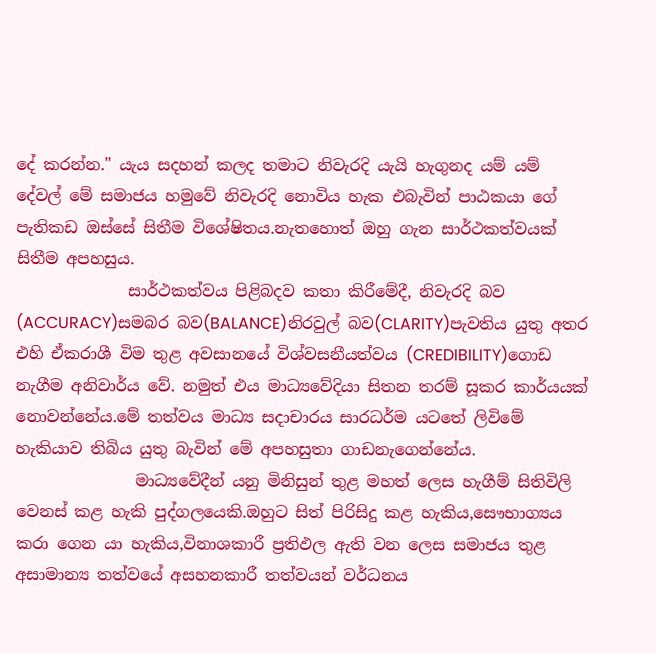දේ කරන්න." යැය සදහන් කලද තමාට නිවැරදි යැයි හැගුනද යම් යම් දේවල් මේ සමාජය හමුවේ නිවැරදි ‍නොවිය හැක එබැවින් පාඨකයා ගේ පැතිකඩ ඔස්සේ සිතීම විශේෂිතය.නැතහොත් ඔහු ගැන සාර්ථකත්වයක් සිතීම අපහසුය.
              සාර්ථකත්වය පිළිබදව කතා කිරීමේදී, නිවැරදි බව (ACCURACY)සමබර බව(BALANCE)නිරවුල් බව(CLARITY)පැවතිය යුතු අතර එහි ඒකරාශී විම තුළ අවසානයේ විශ්වසනීයත්වය (CREDIBILITY)ගොඩ නැගීම අනිවාර්ය වේ. නමුත් එය මාධ්‍යවේදියා සිතන තරම් සූකර කාර්යයක් නොවන්නේය.මේ තත්වය මාධ්‍ය සදාචාරය සාරධර්ම යටතේ ලිවිමේ හැකියාව තිබිය යුතු බැවින් මේ අපහසුතා ගාඩනැගෙන්නේය.
               මාධ්‍යවේදීන් යනු මිනිසුන් තුළ මහත් ලෙස හැගීම් සිතිවිලි වෙනස් කළ හැකි පුද්ගලයෙකි.ඔහුට සිත් පිරිසිදු කළ හැකිය,සෞභාග්‍යය කරා ගෙන යා හැකිය,විනාශකාරී ප්‍රතිඵල ඇති වන ලෙස සමාජය තුළ අසාමාන්‍ය තත්වයේ අසහනකාරී තත්වයන් වර්ධනය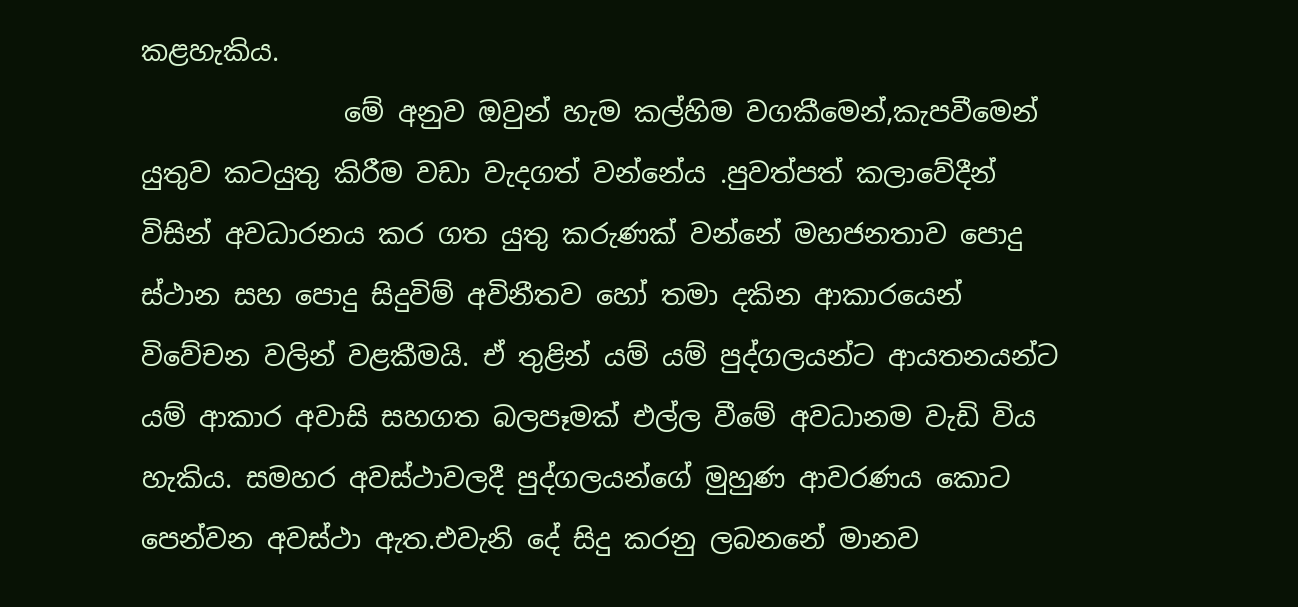කළහැකිය.
               මේ අනුව ඔවුන් හැම කල්හිම වගකීමෙන්,කැපවීමෙන් යුතුව කටයුතු කිරීම වඩා වැදගත් වන්නේය .පුවත්පත් කලාවේදීන් විසින් අවධාරනය කර ගත යුතු කරුණක් වන්නේ මහජනතාව පොදු ස්ථාන සහ පොදු සිදුවිම් අවිනීතව හෝ තමා දකින ආකාරයෙන් විවේචන වලින් වළකීමයි. ඒ තුළින් යම් යම් පුද්ගලයන්ට ආයතනයන්ට යම් ආකාර අවාසි සහගත බලපෑමක් එල්ල වීමේ අවධානම වැඩි විය හැකිය. සමහර අවස්ථාවලදී පුද්ගලයන්ගේ මුහුණ ආවරණය කොට පෙන්වන අවස්ථා ඇත.එවැනි දේ සිදු කරනු ලබනනේ මානව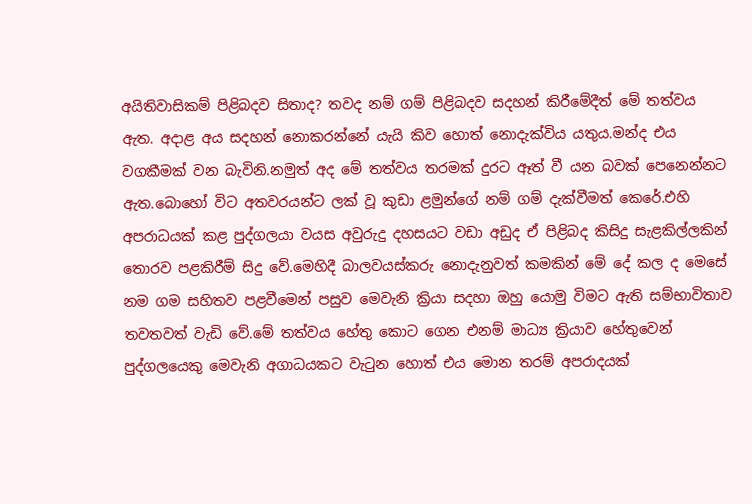අයිතිවාසිකම් පිළිබදව සිතාද? තවද නම් ගම් පිළිබදව සදහන් කිරීමේදීත් මේ තත්වය ඇත. අදාළ අය සදහන් නොකරන්නේ යැයි කිව හොත් නොදැක්විය යතුය.මන්ද එය වගකීමක් වන බැවිනි.නමුත් අද මේ තත්වය තරමක් දුරට ඈත් වී යන බවක් පෙනෙන්නට ඇත.බොහෝ විට අතවරයන්ට ලක් වූ කුඩා ළමුන්ගේ නම් ගම් දැක්වීමත් කෙරේ.එහි අපරාධයක් කළ පුද්ගලයා වයස අවුරුදු දහසයට වඩා අඩුද ඒ පිළිබද කිසිදු සැළකිල්ලකින් තොරව පළකිරීම් සිදු වේ.මෙහිදී බාලවයස්කරු නොදැනුවත් කමකින් මේ දේ කල ද මෙසේ නම ගම සහිතව පළවීමෙන් පසුව මෙවැනි ක්‍රියා සදහා ඔහු යොමු විමට ඇති සම්භාවිතාව තවතවත් වැඩි වේ.මේ තත්වය හේතු කොට ගෙන එනම් මාධ්‍ය ක්‍රියාව හේතුවෙන් පුද්ගලයෙකු මෙවැනි අගාධයකට වැටුන හොත් එය මොන තරම් අපරාදයක්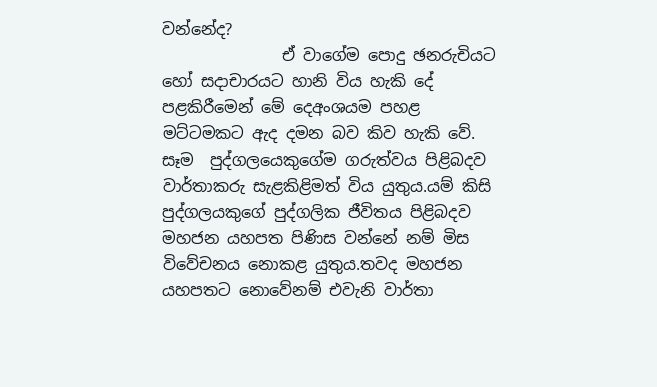වන්නේද?
               ඒ වාගේම පොදු ඡනරුචියට හෝ සදාචාරයට හානි විය හැකි දේ පළකිරීමෙන් මේ දෙඅංශයම පහළ මට්ටමකට ඇද දමන බව කිව හැකි වේ. සෑම  පුද්ගලයෙකුගේම ගරුත්වය පිළිබදව වාර්තාකරු සැළකිළිමත් විය යුතුය.යම් කිසි පුද්ගලයකු‍ගේ පුද්ගලික ජීවිතය පිළිබදව මහජන යහපත පිණිස වන්නේ නම් මිස විවේචනය නොකළ යුතුය.තවද මහජන යහපතට නොවේනම් එවැනි වාර්තා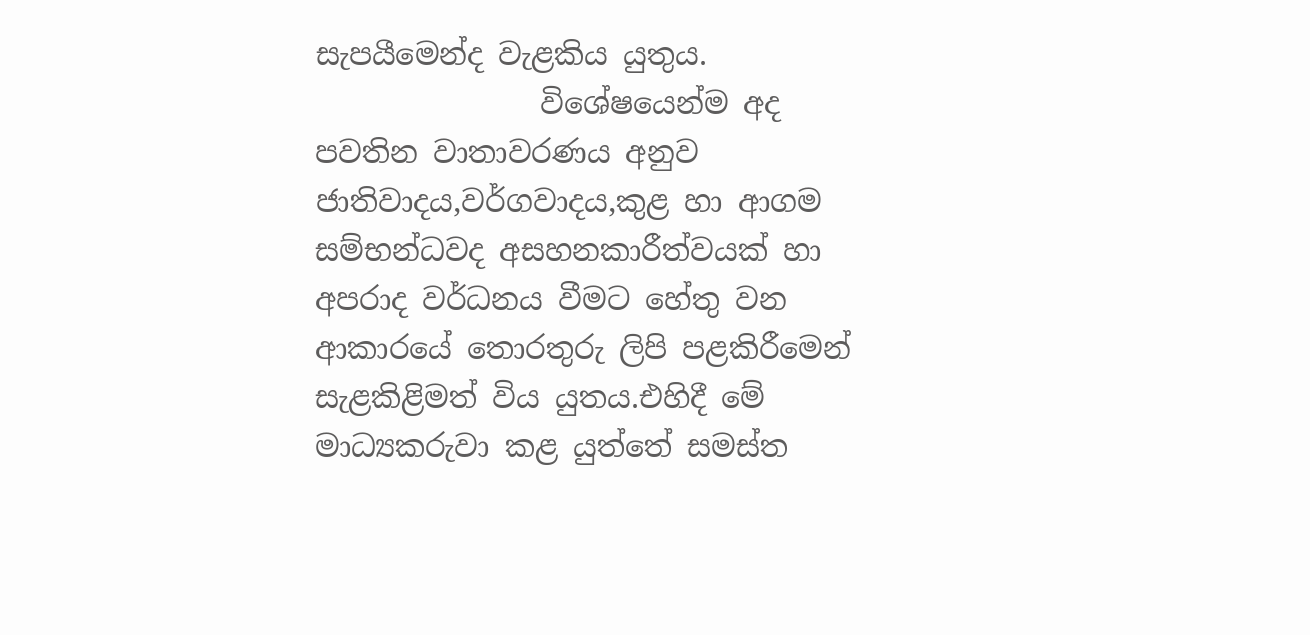සැපයීමෙන්ද වැළකිය යුතුය.
               විශේෂයෙන්ම අද පවතින වාතාවරණය අනුව ජාතිවාදය,වර්ගවාදය,කුළ හා ආගම සම්භන්ධවද අසහනකාරීත්වයක් හා අපරාද වර්ධනය වීමට හේතු වන ආකාරයේ තොරතුරු ලිපි පළකිරීමෙන් සැළකිළිමත් විය යුතය.එහිදී මේ මාධ්‍යකරුවා කළ යුත්තේ සමස්ත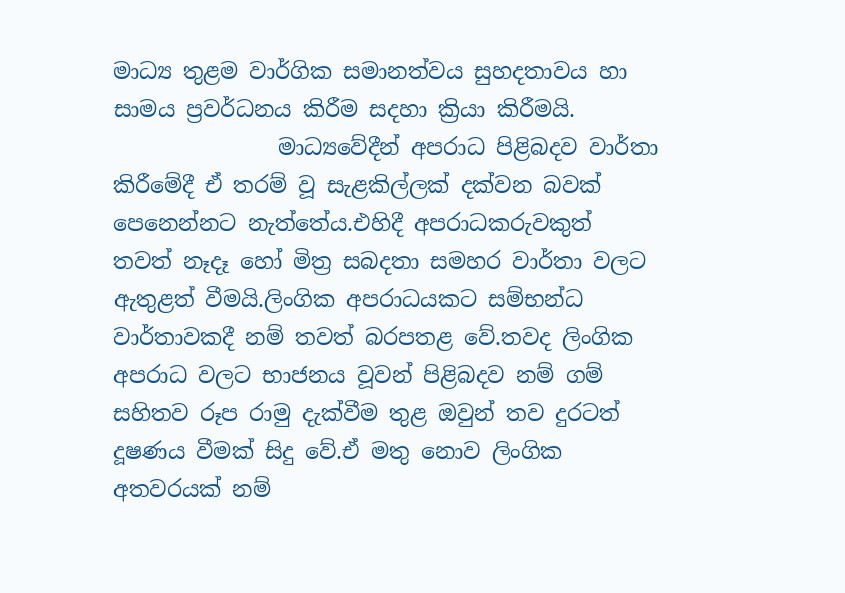මාධ්‍ය තුළම වාර්ගික සමානත්වය සුහදතාවය හා සාමය ප්‍රවර්ධනය කිරීම සදහා ක්‍රියා කිරීමයි.
               මාධ්‍යවේදීන් අපරාධ පිළිබදව වාර්තා කිරීමේදී ඒ තරම් වූ සැළකිල්ලක් දක්වන බවක් පෙනෙන්නට නැත්තේය.එහිදී අපරාධකරුවකුත් තවත් නෑදෑ හෝ මිත්‍ර සබදතා සමහර වාර්තා වලට ඇතුළත් වීමයි.ලිංගික අපරාධයකට සම්භන්ධ වාර්තාවකදී නම් තවත් බරපතළ වේ.තවද ලිංගික අපරාධ වලට භාජනය වූවන් පිළිබදව නම් ගම් සහිතව රූප රාමු දැක්වීම තුළ ඔවුන් තව දුරටත් දූෂණය වීමක් සිදු වේ.ඒ මතු නොව ලිංගික අතවරයක් නම්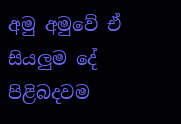අමු අමුවේ ඒ සියලුම දේ පිළිබදවම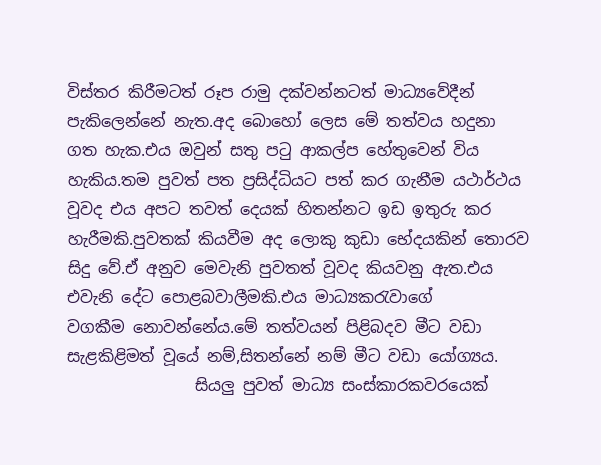විස්තර කිරීමටත් රූප රාමු දක්වන්නටත් මාධ්‍යවේදීන් පැකිලෙන්නේ නැත.අද බොහෝ ලෙස මේ තත්වය හදුනා ගත හැක.එය ඔවුන් සතු පටු ආකල්ප හේතුවෙන් විය හැකිය.තම පුවත් පත ප්‍රසිද්ධියට පත් කර ගැනීම යථාර්ථය වූවද එය අපට තවත් දෙයක් හිතන්නට ඉඩ ඉතුරු කර හැරීමකි.පුවතක් කියවීම අද ලොකු කුඩා භේදයකින් තොරව සිදු වේ.ඒ අනුව මෙවැනි පුවතත් වූවද කියවනු ඇත.එය එවැනි දේට පොළබවාලීමකි.එය මාධ්‍යකරැවාගේ වගකීම ‍‍නොවන්නේය.මේ තත්වයන් පිළිබදව මීට වඩා සැළකිළිමත් වූයේ නම්,සිතන්නේ නම් මීට වඩා යෝග්‍යය.
                සියලු පුවත් මාධ්‍ය සංස්කාරකවරයෙක්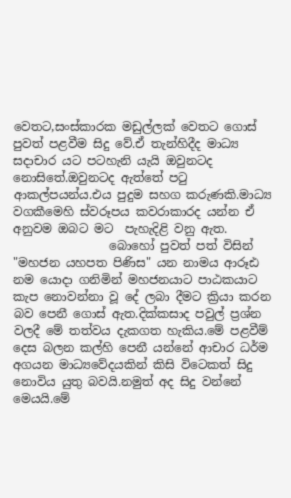වෙතට,සංස්කාරක මඩුල්ලක් වෙතට ගොස් පුවත් පළවීම සිදු වේ.ඒ තැන්හිදීද මාධ්‍ය සදාචාර යට පටහැනි යැයි ඔවුනටද නොසිතේ.ඔවුනටද ඇත්තේ පටු ආකල්පයන්ය.එය පුදුම සහග කරුණකි.මාධ්‍ය වගකීමෙහි ස්වරූපය කවරාකාරද යන්න ඒ අනුවම ඔබට මට  පැහැදිළි වනු ඇත.
                බොහෝ පුවත් පත් විසින් "මහජන යහපත පිණිස" යන නාමය ආරූඪ නම යොදා ගනිමින් මහජනයාට පාඨකයාට කැප නොවන්නා වූ දේ ලබා දීමට ක්‍රියා කරන බව පෙනී ගොස් ඇත.දික්කසාද පවුල් ප්‍රශ්න වලදී මේ තත්වය දැකගත හැකිය.මේ පළවීම් දෙස බලන කල්හි පෙනී යන්නේ ආචාර ධර්ම අගයන මාධ්‍යවේදයකින් කිසි විටෙකත් සිදු නොවිය යුතු බවයි.නමුත් අද සිදු වන්නේ මෙයයි.මේ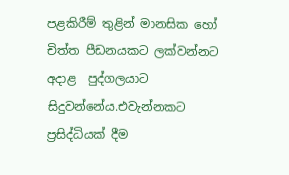පළකිරීම් තුළින් මානසික හෝ චිත්ත පීඩනයකට ලක්වන්නට අදාළ  පුද්ගලයාට සිදුවන්නේය.එවැන්නකට ප්‍රසිද්ධියක් දීම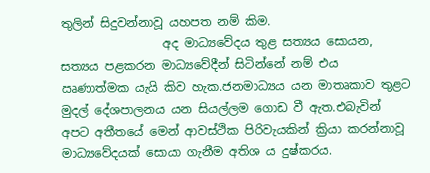තුලින් සිදුවන්නාවූ යහපත නම් කිම.
                 අද මාධ්‍යවේදය තුළ සත්‍යය සොයන, සත්‍යය පළකරන මාධ්‍යවේදීන් සිටින්නේ නම් එය ඍණාත්මක යැයි කිව හැක.ජනමාධ්‍යය යන මාතෘකාව තුළට මුදල් දේශපාලනය යන සියල්ලම ගොඩ වී ඇත.එබැවින් අපට අතීතයේ මෙන් ආවස්ථික පිරිවැයකින් ක්‍රියා කරන්නාවූ මාධ්‍යවේදයක් සොයා ගැනීම අතිශ ය දුෂ්කරය.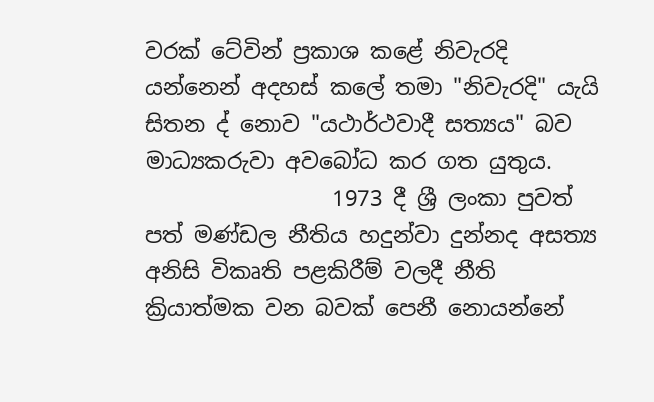වරක් ටේවින් ප්‍රකාශ කළේ නිවැරදි යන්නෙන් අදහස් කලේ තමා "නිවැරදි" යැයි සිතන ද් නොව "යථාර්ථවාදී සත්‍යය" බව මාධ්‍යකරුවා අවබෝධ කර ගත යුතුය.
                 1973 දී ශ්‍රී ලංකා පුවත් පත් මණ්ඩල නීතිය හදුන්වා දුන්නද අසත්‍ය අනිසි විකෘති පළකිරීම් වලදී නීති ක්‍රියාත්මක වන බවක් පෙනී නොයන්නේ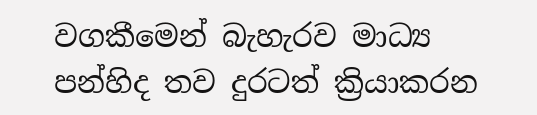වගකීමෙන් බැහැරව මාධ්‍ය පන්හිද තව දුරටත් ක්‍රියාකරන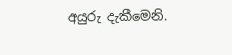අයුරු දැකීමෙනි.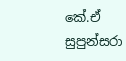කේ.ඒ සුපුන්සරා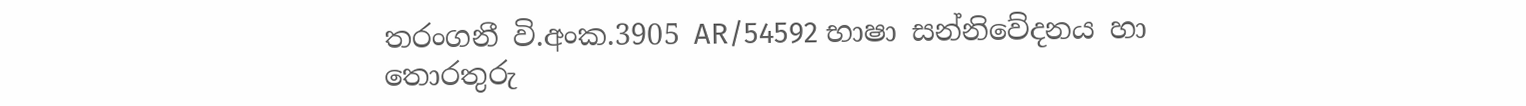තරංගනී වි.අංක.3905 AR/54592 භාෂා සන්නිවේදනය හා තොරතුරු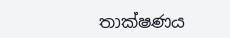තාක්ෂණය